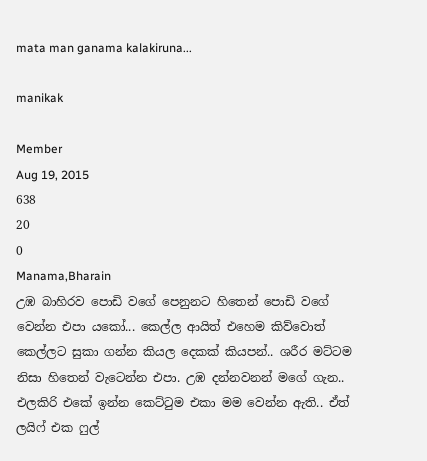mata man ganama kalakiruna...

manikak

Member
Aug 19, 2015
638
20
0
Manama,Bharain
උඹ බාහිරව පොඩි වගේ පෙනුනට හිතෙන් පොඩි වගේ වෙන්න එපා යකෝ... කෙල්ල ආයිත් එහෙම කිව්වොත් කෙල්ලට සුකා ගන්න කියල දෙකක් කියපන්.. ශරීර මට්ටම නිසා හිතෙන් වැටෙන්න එපා. උඹ දන්නවනන් මගේ ගැන.. එලකිරි එකේ ඉන්න කෙට්ටුම එකා මම වෙන්න ඇති.. ඒත් ලයිෆ් එක ෆුල්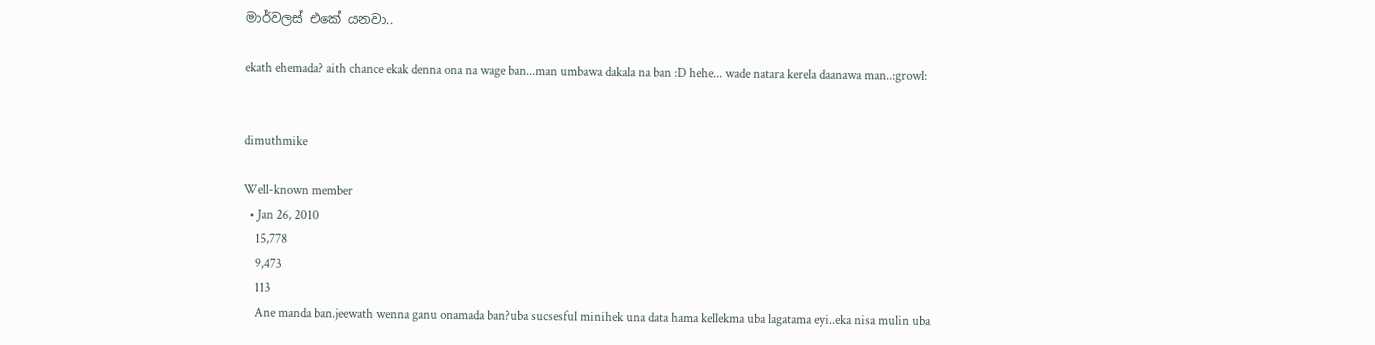මාර්වලස් එකේ යනවා..

ekath ehemada? aith chance ekak denna ona na wage ban...man umbawa dakala na ban :D hehe... wade natara kerela daanawa man..:growl:


dimuthmike

Well-known member
  • Jan 26, 2010
    15,778
    9,473
    113
    Ane manda ban.jeewath wenna ganu onamada ban?uba sucsesful minihek una data hama kellekma uba lagatama eyi..eka nisa mulin uba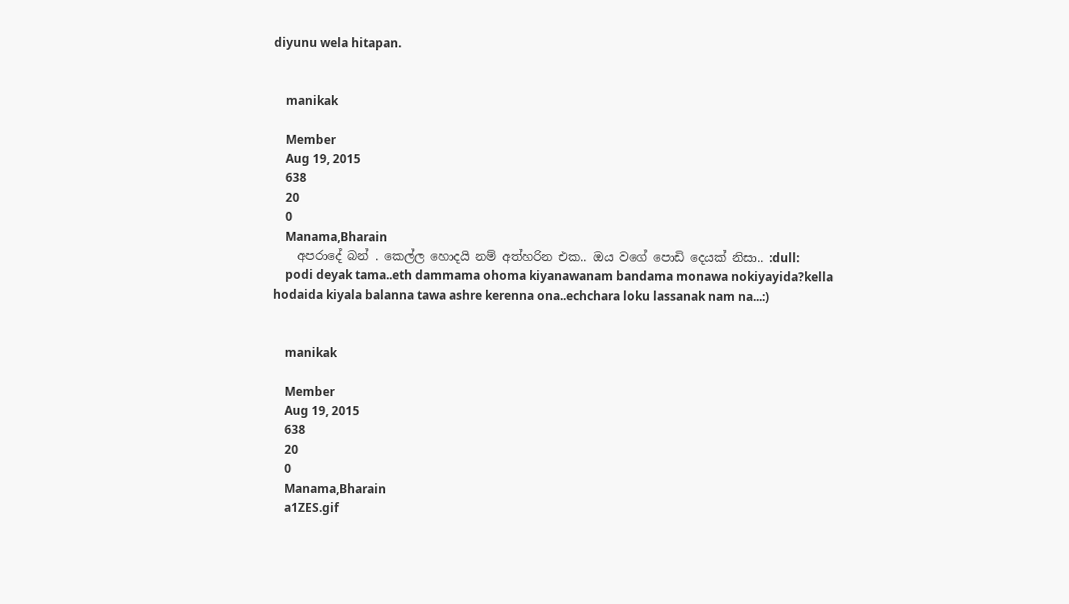diyunu wela hitapan.


    manikak

    Member
    Aug 19, 2015
    638
    20
    0
    Manama,Bharain
    අපරාදේ බන් . කෙල්ල හොදයි නම් අත්හරින එක.. ඔය වගේ පොඩි දෙයක් නිසා.. :dull:
    podi deyak tama..eth dammama ohoma kiyanawanam bandama monawa nokiyayida?kella hodaida kiyala balanna tawa ashre kerenna ona..echchara loku lassanak nam na...:)


    manikak

    Member
    Aug 19, 2015
    638
    20
    0
    Manama,Bharain
    a1ZES.gif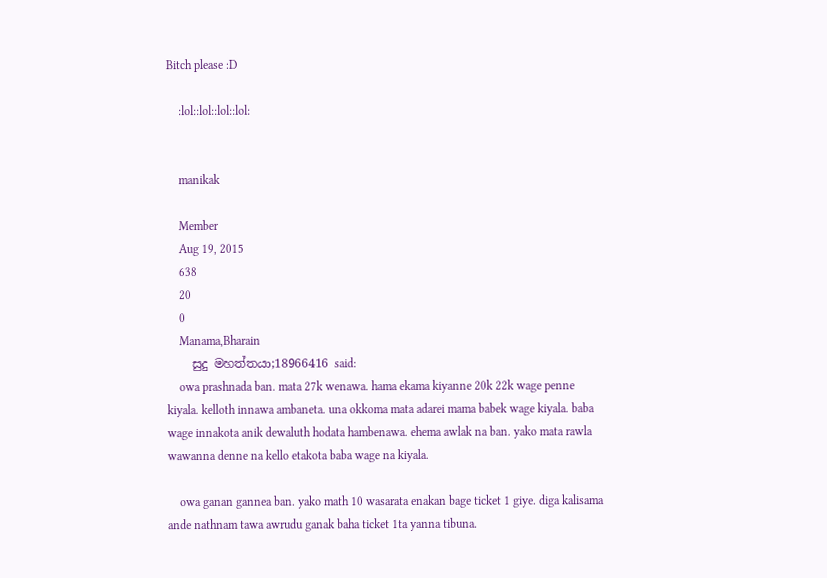Bitch please :D

    :lol::lol::lol::lol:


    manikak

    Member
    Aug 19, 2015
    638
    20
    0
    Manama,Bharain
    සුදු මහත්තයා;18966416 said:
    owa prashnada ban. mata 27k wenawa. hama ekama kiyanne 20k 22k wage penne kiyala. kelloth innawa ambaneta. una okkoma mata adarei mama babek wage kiyala. baba wage innakota anik dewaluth hodata hambenawa. ehema awlak na ban. yako mata rawla wawanna denne na kello etakota baba wage na kiyala.

    owa ganan gannea ban. yako math 10 wasarata enakan bage ticket 1 giye. diga kalisama ande nathnam tawa awrudu ganak baha ticket 1ta yanna tibuna.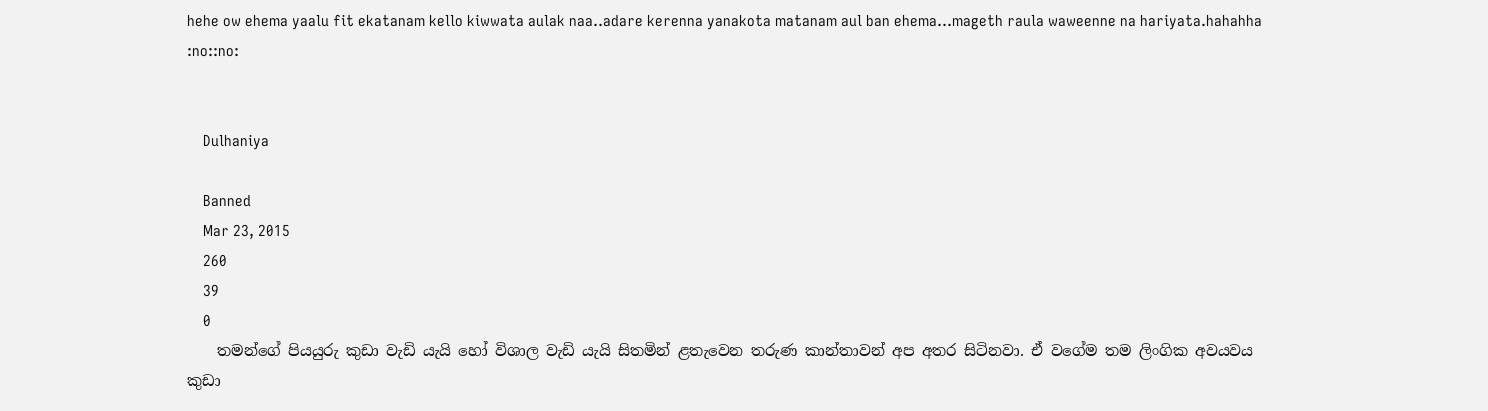hehe ow ehema yaalu fit ekatanam kello kiwwata aulak naa..adare kerenna yanakota matanam aul ban ehema...mageth raula waweenne na hariyata.hahahha :no::no:


    Dulhaniya

    Banned
    Mar 23, 2015
    260
    39
    0
    තමන්ගේ පියයුරු කුඩා වැඩි යැයි හෝ විශාල වැඩි යැයි සිතමින් ළතැවෙන තරුණ කාන්තාවන් අප අතර සිටිනවා. ඒ වගේම තම ලිංගික අවයවය කුඩා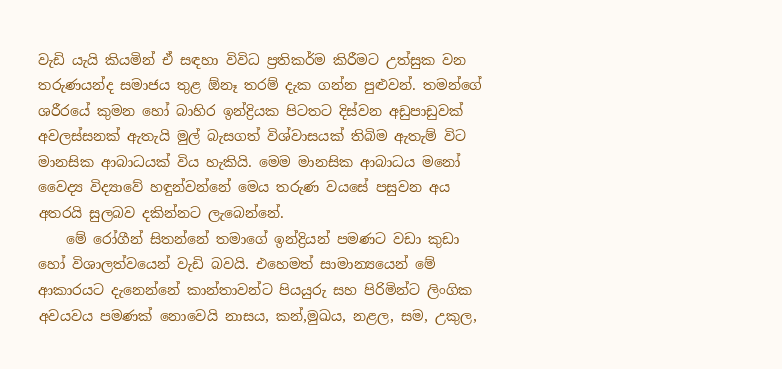වැඩි යැයි කියමින් ඒ සඳහා විවිධ ප්‍රතිකර්ම කිරීමට උත්සුක වන තරුණයන්ද සමාජය තුළ ඕනෑ තරම් දැක ගන්න පුළුවන්. තමන්ගේ ශරීරයේ කුමන හෝ බාහිර ඉන්ද්‍රියක පිටතට දිස්වන අඩුපාඩුවක් අවලස්සනක් ඇතැයි මුල් බැසගත් විශ්වාසයක් තිබිම ඇතැම් විට මානසික ආබාධයක් විය හැකියි. මෙම මානසික ආබාධය මනෝ වෛද්‍ය විද්‍යාවේ හඳුන්වන්නේ මෙය තරුණ වයසේ පසුවන අය අතරයි සුලබව දකින්නට ලැබෙන්නේ.
    මේ රෝගීන් සිතන්නේ තමාගේ ඉන්ද්‍රියන් පමණට වඩා කුඩා හෝ විශාලත්වයෙන් වැඩි බවයි. එහෙමත් සාමාන්‍යයෙන් මේ ආකාරයට දැනෙන්නේ කාන්තාවන්ට පියයුරු සහ පිරිමින්ට ලිංගික අවයවය පමණක් නොවෙයි නාසය, කන්,මුඛය, නළල, සම, උකුල,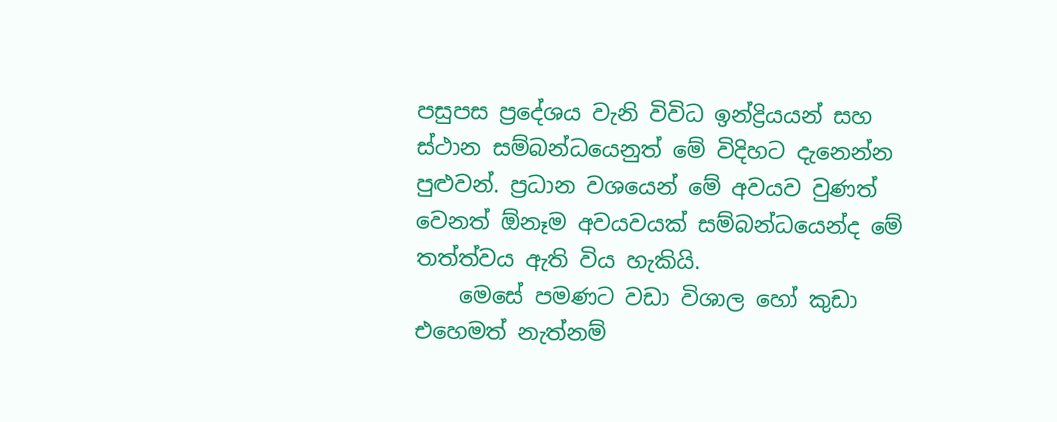පසුපස ප්‍රදේශය වැනි විවිධ ඉන්ද්‍රියයන් සහ ස්ථාන සම්බන්ධයෙනුත් මේ විදිහට දැනෙන්න පුළුවන්. ප්‍රධාන වශයෙන් මේ අවයව වුණත් වෙනත් ඕනෑම අවයවයක් සම්බන්ධයෙන්ද මේ තත්ත්වය ඇති විය හැකියි.
    මෙසේ පමණට වඩා විශාල හෝ කුඩා එහෙමත් නැත්නම්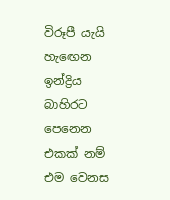විරූපී යැයි හැඟෙන ඉන්ද්‍රිය බාහිරට පෙනෙන එකක් නම් එම වෙනස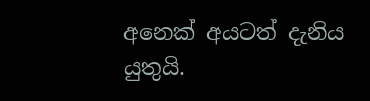අනෙක් අයටත් දැනිය යුතුයි.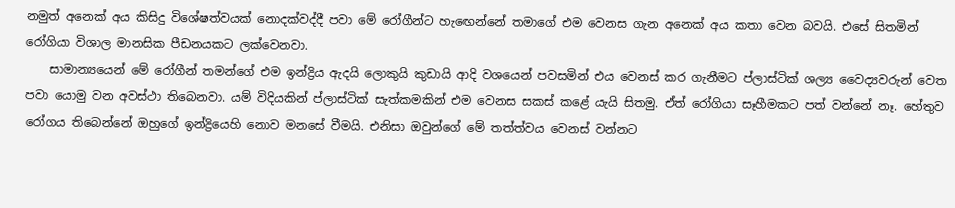නමුත් අනෙක් අය කිසිදු විශේෂත්වයක් නොදක්වද්දී පවා මේ රෝගීන්ට හැඟෙන්නේ තමාගේ එම වෙනස ගැන අනෙක් අය කතා වෙන බවයි. එසේ සිතමින් රෝගියා විශාල මානසික පීඩනයකට ලක්වෙනවා.
    සාමාන්‍යයෙන් මේ රෝගීන් තමන්ගේ එම ඉන්ද්‍රිය ඇදයි ලොකුයි කුඩායි ආදි වශයෙන් පවසමින් එය වෙනස් කර ගැනීමට ප්ලාස්ටික් ශල්‍ය වෛද්‍යවරුන් වෙත පවා යොමු වන අවස්ථා තිබෙනවා. යම් විදියකින් ප්ලාස්ටික් සැත්කමකින් එම වෙනස සකස් කළේ යැයි සිතමු. ඒත් රෝගියා සෑහීමකට පත් වන්නේ නෑ. හේතුව රෝගය තිබෙන්නේ ඔහුගේ ඉන්ද්‍රියෙහි නොව මනසේ වීමයි. එනිසා ඔවුන්ගේ මේ තත්ත්වය වෙනස් වන්නට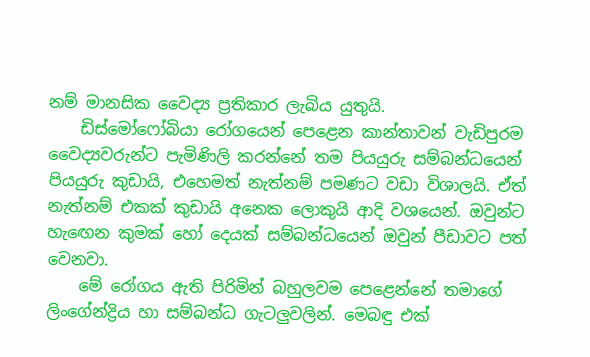නම් මානසික වෛද්‍ය ප්‍රතිකාර ලැබිය යුතුයි.
    ඩිස්මෝෆෝබියා රෝගයෙන් පෙළෙන කාන්තාවන් වැඩිපුරම වෛද්‍යවරුන්ට පැමිණිලි කරන්නේ තම පියයුරු සම්බන්ධයෙන් පියයුරු කුඩායි, එහෙමත් නැත්නම් පමණට වඩා විශාලයි. ඒත් නැත්නම් එකක් කුඩායි අනෙක ලොකුයි ආදි වශයෙන්. ඔවුන්ට හැඟෙන කුමක් හෝ දෙයක් සම්බන්ධයෙන් ඔවුන් පීඩාවට පත් වෙනවා.
    මේ රෝගය ඇති පිරිමින් බහුලවම පෙළෙන්නේ තමාගේ ලිංගේන්ද්‍රිය හා සම්බන්ධ ගැටලුවලින්. මෙබඳු එක්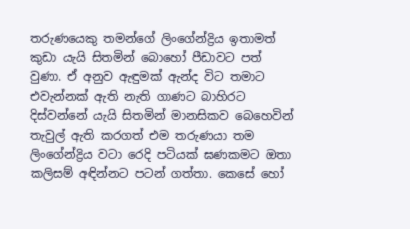තරුණයෙකු තමන්ගේ ලිංගේන්ද්‍රිය ඉතාමත් කුඩා යැයි සිතමින් බොහෝ පීඩාවට පත් වුණා. ඒ අනුව ඇඳුමක් ඇන්ද විට තමාට එවැන්නක් ඇති නැති ගාණට බාහිරට දිස්වන්නේ යැයි සිතමින් මානසිකව බෙහෙවින් තැවුල් ඇති කරගත් එම තරුණයා තම ලිංගේන්ද්‍රිය වටා රෙදි පටියක් ඝණකමට ඔතා කලිසම් අඳින්නට පටන් ගත්තා. කෙසේ හෝ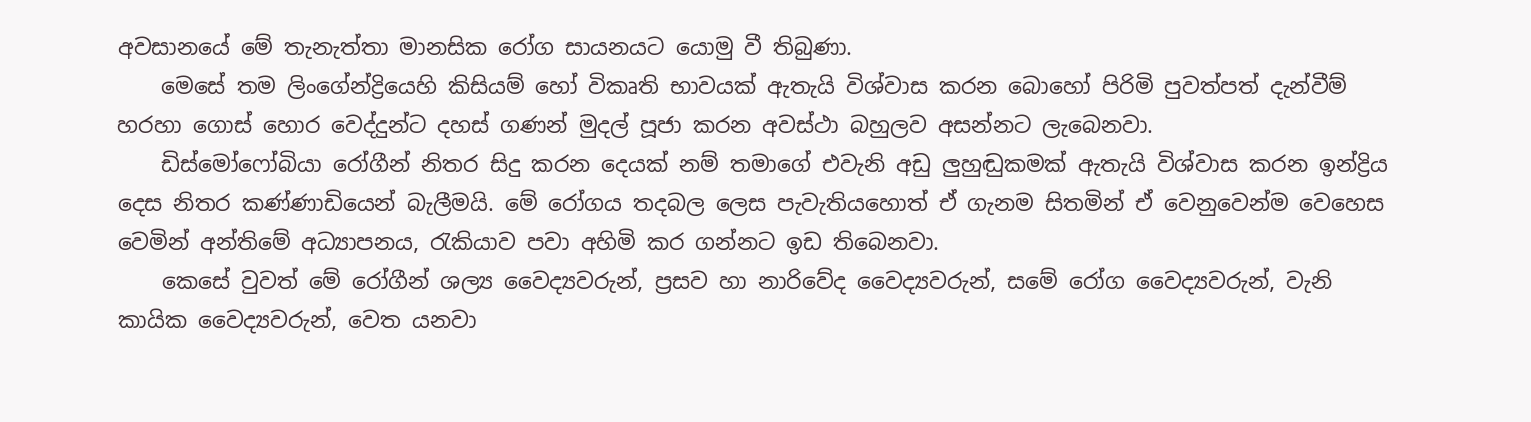අවසානයේ මේ තැනැත්තා මානසික රෝග සායනයට යොමු වී තිබුණා.
    මෙසේ තම ලිංගේන්ද්‍රියෙහි කිසියම් හෝ විකෘති භාවයක් ඇතැයි විශ්වාස කරන බොහෝ පිරිමි පුවත්පත් දැන්වීම් හරහා ගොස් හොර වෙද්දුන්ට දහස් ගණන් මුදල් පූජා කරන අවස්ථා බහුලව අසන්නට ලැබෙනවා.
    ඩිස්මෝෆෝබියා රෝගීන් නිතර සිදු කරන දෙයක් නම් තමාගේ එවැනි අඩු ලුහුඬුකමක් ඇතැයි විශ්වාස කරන ඉන්ද්‍රිය දෙස නිතර කණ්ණාඩියෙන් බැලීමයි. මේ රෝගය තදබල ලෙස පැවැතියහොත් ඒ ගැනම සිතමින් ඒ වෙනුවෙන්ම වෙහෙස වෙමින් අන්තිමේ අධ්‍යාපනය, රැකියාව පවා අහිමි කර ගන්නට ඉඩ තිබෙනවා.
    කෙසේ වුවත් මේ රෝගීන් ශල්‍ය වෛද්‍යවරුන්, ප්‍රසව හා නාරිවේද වෛද්‍යවරුන්, සමේ රෝග වෛද්‍යවරුන්, වැනි කායික වෛද්‍යවරුන්, වෙත යනවා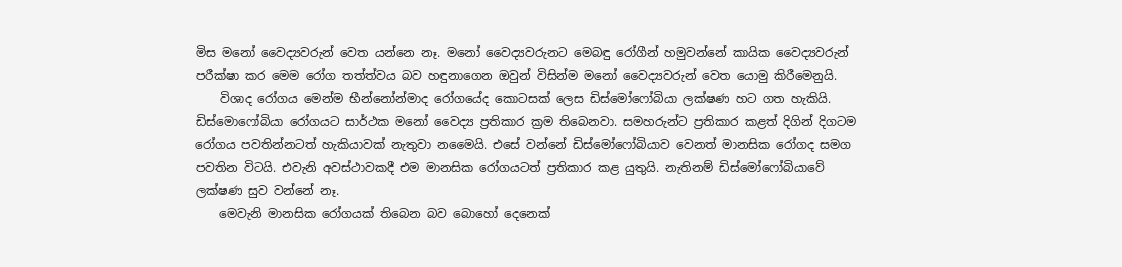මිස මනෝ වෛද්‍යවරුන් වෙත යන්නෙ නෑ. මනෝ වෛද්‍යවරුනට මෙබඳු රෝගීන් හමුවන්නේ කායික වෛද්‍යවරුන් පරීක්ෂා කර මෙම රෝග තත්ත්වය බව හඳුනාගෙන ඔවුන් විසින්ම මනෝ වෛද්‍යවරුන් වෙත යොමු කිරීමෙනුයි.
    විශාද රෝගය මෙන්ම භීන්නෝන්මාද රෝගයේද කොටසක් ලෙස ඩිස්මෝෆෝබියා ලක්ෂණ හට ගත හැකියි. ඩිස්මොෆෝබියා රෝගයට සාර්ථක මනෝ වෛද්‍ය ප්‍රතිකාර ක්‍රම තිබෙනවා. සමහරුන්ට ප්‍රතිකාර කළත් දිගින් දිගටම රෝගය පවතින්නටත් හැකියාවක් නැතුවා නමෛයි. එසේ වන්නේ ඩිස්මෝෆෝබියාව වෙනත් මානසික රෝගද සමග පවතින විටයි. එවැනි අවස්ථාවකදී එම මානසික රෝගයටත් ප්‍රතිකාර කළ යුතුයි. නැතිනම් ඩිස්මෝෆෝබියාවේ ලක්ෂණ සුව වන්නේ නෑ.
    මෙවැනි මානසික රෝගයක් තිබෙන බව බොහෝ දෙනෙක්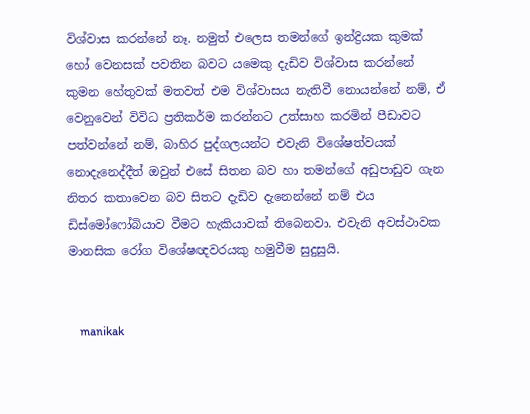විශ්වාස කරන්නේ නෑ. නමුත් එලෙස තමන්ගේ ඉන්ද්‍රියක කුමක් හෝ වෙනසක් පවතින බවට යමෙකු දැඩිව විශ්වාස කරන්නේ කුමන හේතුවක් මතවත් එම විශ්වාසය නැතිවී නොයන්නේ නම්, ඒ වෙනුවෙන් විවිධ ප්‍රතිකර්ම කරන්නට උත්සාහ කරමින් පීඩාවට පත්වන්නේ නම්, බාහිර පුද්ගලයන්ට එවැනි විශේෂත්වයක් නොදැනෙද්දීත් ඔවුන් එසේ සිතන බව හා තමන්ගේ අඩුපාඩුව ගැන නිතර කතාවෙන බව සිතට දැඩිව දැනෙන්නේ නම් එය ඩිස්මෝෆෝබියාව වීමට හැකියාවක් තිබෙනවා. එවැනි අවස්ථාවක මානසික රෝග විශේෂඥවරයකු හමුවීම සුදුසුයි.


    manikak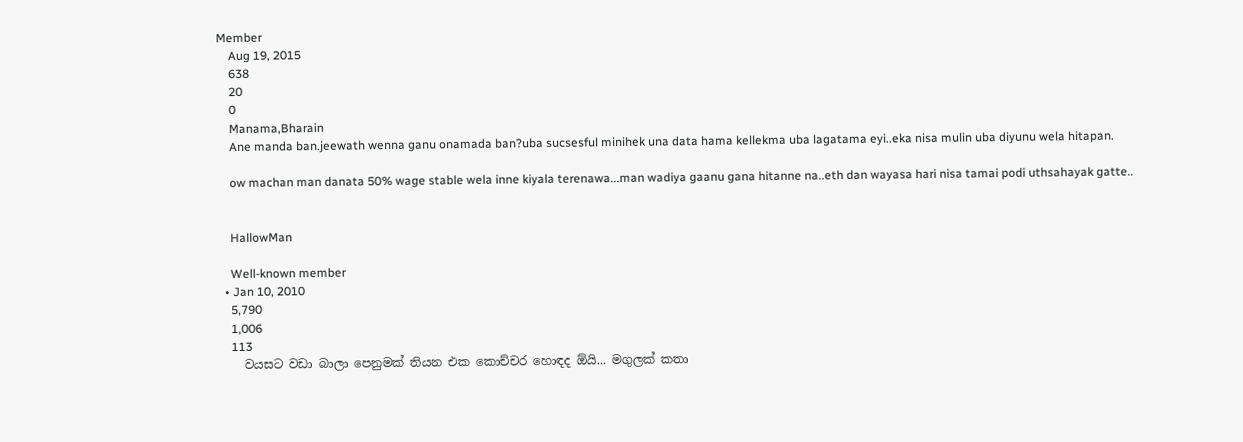Member
    Aug 19, 2015
    638
    20
    0
    Manama,Bharain
    Ane manda ban.jeewath wenna ganu onamada ban?uba sucsesful minihek una data hama kellekma uba lagatama eyi..eka nisa mulin uba diyunu wela hitapan.

    ow machan man danata 50% wage stable wela inne kiyala terenawa...man wadiya gaanu gana hitanne na..eth dan wayasa hari nisa tamai podi uthsahayak gatte..


    HallowMan

    Well-known member
  • Jan 10, 2010
    5,790
    1,006
    113
    වයසට වඩා බාලා පෙනුමක් තියන එක කොච්චර හොඳද ඕයි... මගුලක් කතා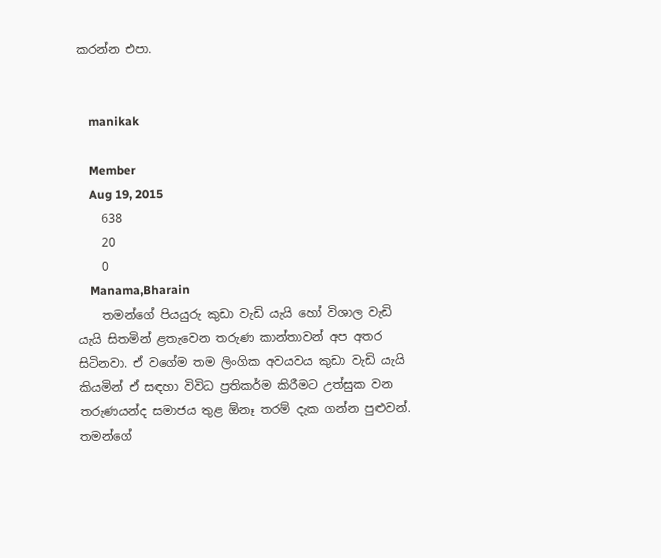කරන්න එපා.


    manikak

    Member
    Aug 19, 2015
    638
    20
    0
    Manama,Bharain
    තමන්ගේ පියයුරු කුඩා වැඩි යැයි හෝ විශාල වැඩි යැයි සිතමින් ළතැවෙන තරුණ කාන්තාවන් අප අතර සිටිනවා. ඒ වගේම තම ලිංගික අවයවය කුඩා වැඩි යැයි කියමින් ඒ සඳහා විවිධ ප්‍රතිකර්ම කිරීමට උත්සුක වන තරුණයන්ද සමාජය තුළ ඕනෑ තරම් දැක ගන්න පුළුවන්. තමන්ගේ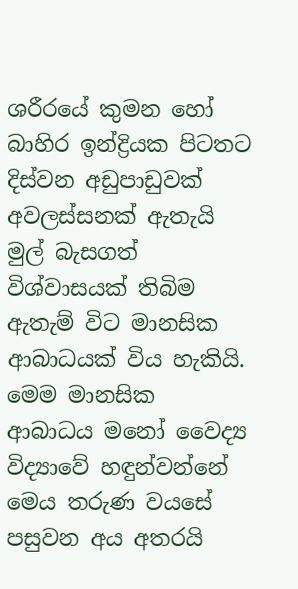ශරීරයේ කුමන හෝ බාහිර ඉන්ද්‍රියක පිටතට දිස්වන අඩුපාඩුවක් අවලස්සනක් ඇතැයි මුල් බැසගත් විශ්වාසයක් තිබිම ඇතැම් විට මානසික ආබාධයක් විය හැකියි. මෙම මානසික ආබාධය මනෝ වෛද්‍ය විද්‍යාවේ හඳුන්වන්නේ මෙය තරුණ වයසේ පසුවන අය අතරයි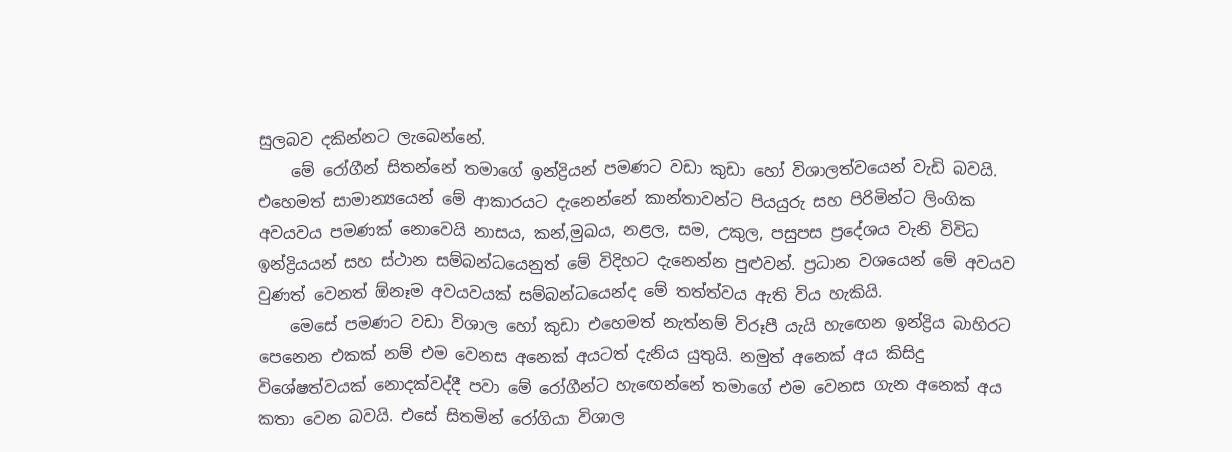සුලබව දකින්නට ලැබෙන්නේ.
    මේ රෝගීන් සිතන්නේ තමාගේ ඉන්ද්‍රියන් පමණට වඩා කුඩා හෝ විශාලත්වයෙන් වැඩි බවයි. එහෙමත් සාමාන්‍යයෙන් මේ ආකාරයට දැනෙන්නේ කාන්තාවන්ට පියයුරු සහ පිරිමින්ට ලිංගික අවයවය පමණක් නොවෙයි නාසය, කන්,මුඛය, නළල, සම, උකුල, පසුපස ප්‍රදේශය වැනි විවිධ ඉන්ද්‍රියයන් සහ ස්ථාන සම්බන්ධයෙනුත් මේ විදිහට දැනෙන්න පුළුවන්. ප්‍රධාන වශයෙන් මේ අවයව වුණත් වෙනත් ඕනෑම අවයවයක් සම්බන්ධයෙන්ද මේ තත්ත්වය ඇති විය හැකියි.
    මෙසේ පමණට වඩා විශාල හෝ කුඩා එහෙමත් නැත්නම් විරූපී යැයි හැඟෙන ඉන්ද්‍රිය බාහිරට පෙනෙන එකක් නම් එම වෙනස අනෙක් අයටත් දැනිය යුතුයි. නමුත් අනෙක් අය කිසිදු විශේෂත්වයක් නොදක්වද්දී පවා මේ රෝගීන්ට හැඟෙන්නේ තමාගේ එම වෙනස ගැන අනෙක් අය කතා වෙන බවයි. එසේ සිතමින් රෝගියා විශාල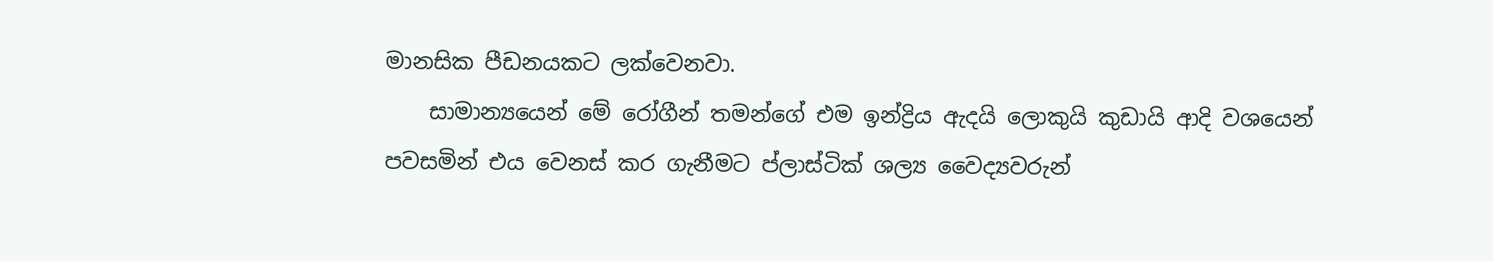මානසික පීඩනයකට ලක්වෙනවා.
    සාමාන්‍යයෙන් මේ රෝගීන් තමන්ගේ එම ඉන්ද්‍රිය ඇදයි ලොකුයි කුඩායි ආදි වශයෙන් පවසමින් එය වෙනස් කර ගැනීමට ප්ලාස්ටික් ශල්‍ය වෛද්‍යවරුන්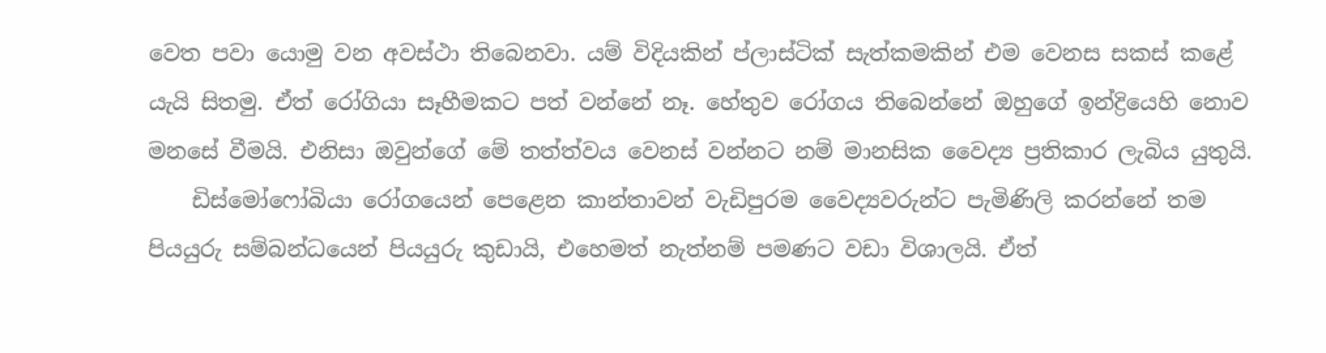වෙත පවා යොමු වන අවස්ථා තිබෙනවා. යම් විදියකින් ප්ලාස්ටික් සැත්කමකින් එම වෙනස සකස් කළේ යැයි සිතමු. ඒත් රෝගියා සෑහීමකට පත් වන්නේ නෑ. හේතුව රෝගය තිබෙන්නේ ඔහුගේ ඉන්ද්‍රියෙහි නොව මනසේ වීමයි. එනිසා ඔවුන්ගේ මේ තත්ත්වය වෙනස් වන්නට නම් මානසික වෛද්‍ය ප්‍රතිකාර ලැබිය යුතුයි.
    ඩිස්මෝෆෝබියා රෝගයෙන් පෙළෙන කාන්තාවන් වැඩිපුරම වෛද්‍යවරුන්ට පැමිණිලි කරන්නේ තම පියයුරු සම්බන්ධයෙන් පියයුරු කුඩායි, එහෙමත් නැත්නම් පමණට වඩා විශාලයි. ඒත්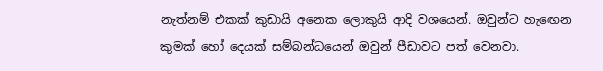නැත්නම් එකක් කුඩායි අනෙක ලොකුයි ආදි වශයෙන්. ඔවුන්ට හැඟෙන කුමක් හෝ දෙයක් සම්බන්ධයෙන් ඔවුන් පීඩාවට පත් වෙනවා.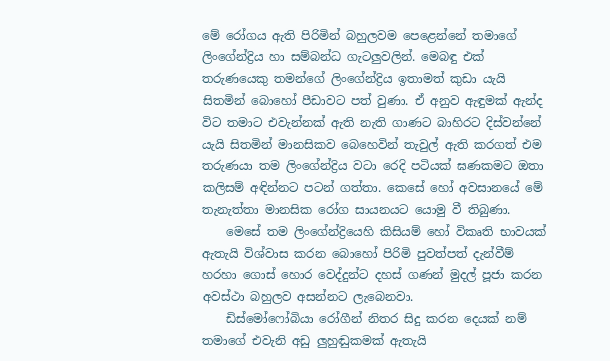මේ රෝගය ඇති පිරිමින් බහුලවම පෙළෙන්නේ තමාගේ ලිංගේන්ද්‍රිය හා සම්බන්ධ ගැටලුවලින්. මෙබඳු එක් තරුණයෙකු තමන්ගේ ලිංගේන්ද්‍රිය ඉතාමත් කුඩා යැයි සිතමින් බොහෝ පීඩාවට පත් වුණා. ඒ අනුව ඇඳුමක් ඇන්ද විට තමාට එවැන්නක් ඇති නැති ගාණට බාහිරට දිස්වන්නේ යැයි සිතමින් මානසිකව බෙහෙවින් තැවුල් ඇති කරගත් එම තරුණයා තම ලිංගේන්ද්‍රිය වටා රෙදි පටියක් ඝණකමට ඔතා කලිසම් අඳින්නට පටන් ගත්තා. කෙසේ හෝ අවසානයේ මේ තැනැත්තා මානසික රෝග සායනයට යොමු වී තිබුණා.
    මෙසේ තම ලිංගේන්ද්‍රියෙහි කිසියම් හෝ විකෘති භාවයක් ඇතැයි විශ්වාස කරන බොහෝ පිරිමි පුවත්පත් දැන්වීම් හරහා ගොස් හොර වෙද්දුන්ට දහස් ගණන් මුදල් පූජා කරන අවස්ථා බහුලව අසන්නට ලැබෙනවා.
    ඩිස්මෝෆෝබියා රෝගීන් නිතර සිදු කරන දෙයක් නම් තමාගේ එවැනි අඩු ලුහුඬුකමක් ඇතැයි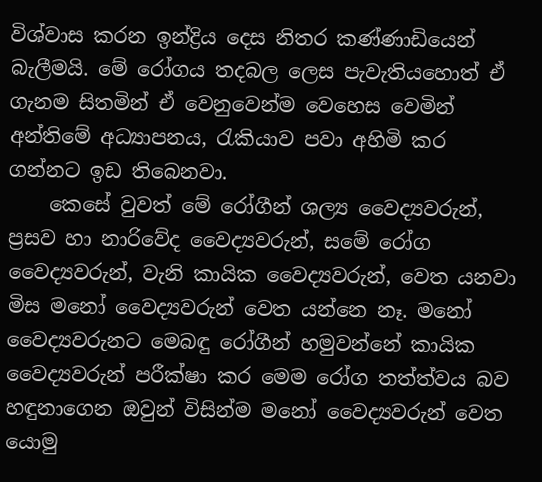විශ්වාස කරන ඉන්ද්‍රිය දෙස නිතර කණ්ණාඩියෙන් බැලීමයි. මේ රෝගය තදබල ලෙස පැවැතියහොත් ඒ ගැනම සිතමින් ඒ වෙනුවෙන්ම වෙහෙස වෙමින් අන්තිමේ අධ්‍යාපනය, රැකියාව පවා අහිමි කර ගන්නට ඉඩ තිබෙනවා.
    කෙසේ වුවත් මේ රෝගීන් ශල්‍ය වෛද්‍යවරුන්, ප්‍රසව හා නාරිවේද වෛද්‍යවරුන්, සමේ රෝග වෛද්‍යවරුන්, වැනි කායික වෛද්‍යවරුන්, වෙත යනවා මිස මනෝ වෛද්‍යවරුන් වෙත යන්නෙ නෑ. මනෝ වෛද්‍යවරුනට මෙබඳු රෝගීන් හමුවන්නේ කායික වෛද්‍යවරුන් පරීක්ෂා කර මෙම රෝග තත්ත්වය බව හඳුනාගෙන ඔවුන් විසින්ම මනෝ වෛද්‍යවරුන් වෙත යොමු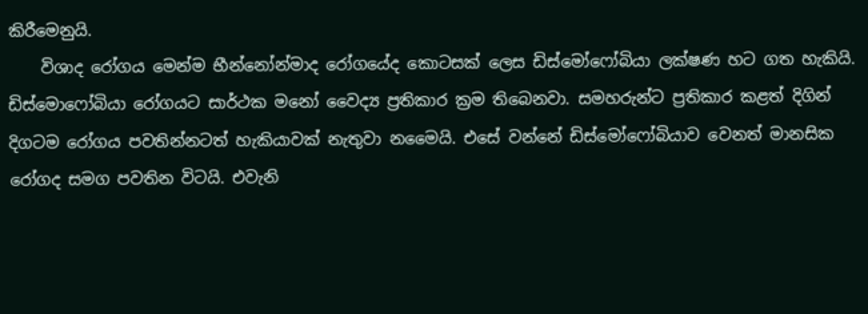කිරීමෙනුයි.
    විශාද රෝගය මෙන්ම භීන්නෝන්මාද රෝගයේද කොටසක් ලෙස ඩිස්මෝෆෝබියා ලක්ෂණ හට ගත හැකියි. ඩිස්මොෆෝබියා රෝගයට සාර්ථක මනෝ වෛද්‍ය ප්‍රතිකාර ක්‍රම තිබෙනවා. සමහරුන්ට ප්‍රතිකාර කළත් දිගින් දිගටම රෝගය පවතින්නටත් හැකියාවක් නැතුවා නමෛයි. එසේ වන්නේ ඩිස්මෝෆෝබියාව වෙනත් මානසික රෝගද සමග පවතින විටයි. එවැනි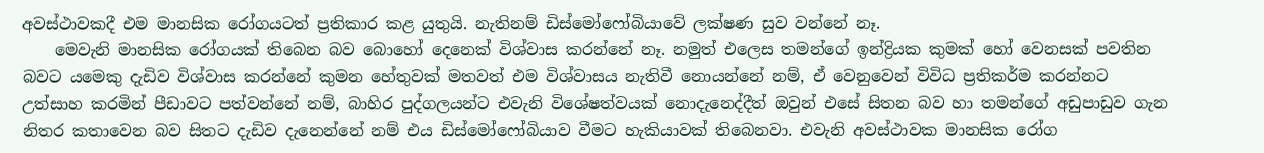අවස්ථාවකදී එම මානසික රෝගයටත් ප්‍රතිකාර කළ යුතුයි. නැතිනම් ඩිස්මෝෆෝබියාවේ ලක්ෂණ සුව වන්නේ නෑ.
    මෙවැනි මානසික රෝගයක් තිබෙන බව බොහෝ දෙනෙක් විශ්වාස කරන්නේ නෑ. නමුත් එලෙස තමන්ගේ ඉන්ද්‍රියක කුමක් හෝ වෙනසක් පවතින බවට යමෙකු දැඩිව විශ්වාස කරන්නේ කුමන හේතුවක් මතවත් එම විශ්වාසය නැතිවී නොයන්නේ නම්, ඒ වෙනුවෙන් විවිධ ප්‍රතිකර්ම කරන්නට උත්සාහ කරමින් පීඩාවට පත්වන්නේ නම්, බාහිර පුද්ගලයන්ට එවැනි විශේෂත්වයක් නොදැනෙද්දීත් ඔවුන් එසේ සිතන බව හා තමන්ගේ අඩුපාඩුව ගැන නිතර කතාවෙන බව සිතට දැඩිව දැනෙන්නේ නම් එය ඩිස්මෝෆෝබියාව වීමට හැකියාවක් තිබෙනවා. එවැනි අවස්ථාවක මානසික රෝග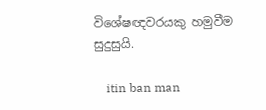විශේෂඥවරයකු හමුවීම සුදුසුයි.

    itin ban man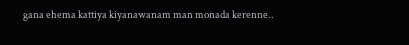gana ehema kattiya kiyanawanam man monada kerenne..